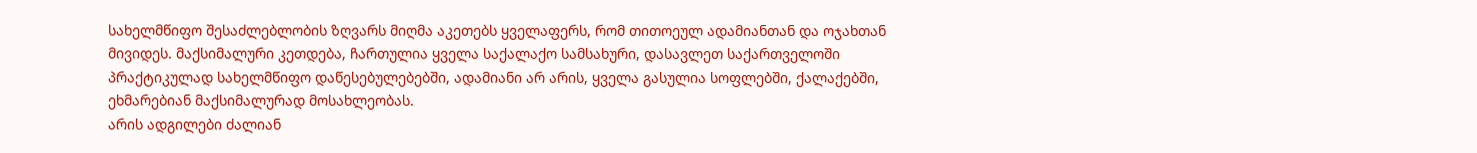სახელმწიფო შესაძლებლობის ზღვარს მიღმა აკეთებს ყველაფერს, რომ თითოეულ ადამიანთან და ოჯახთან მივიდეს. მაქსიმალური კეთდება, ჩართულია ყველა საქალაქო სამსახური, დასავლეთ საქართველოში პრაქტიკულად სახელმწიფო დაწესებულებებში, ადამიანი არ არის, ყველა გასულია სოფლებში, ქალაქებში, ეხმარებიან მაქსიმალურად მოსახლეობას.
არის ადგილები ძალიან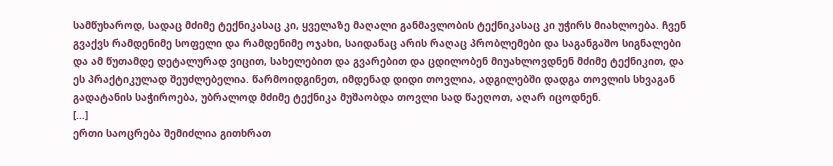სამწუხაროდ, სადაც მძიმე ტექნიკასაც კი, ყველაზე მაღალი განმავლობის ტექნიკასაც კი უჭირს მიახლოება. ჩვენ გვაქვს რამდენიმე სოფელი და რამდენიმე ოჯახი, საიდანაც არის რაღაც პრობლემები და საგანგაშო სიგნალები და ამ წუთამდე დეტალურად ვიცით, სახელებით და გვარებით და ცდილობენ მიუახლოვდნენ მძიმე ტექნიკით, და ეს პრაქტიკულად შეუძლებელია. წარმოიდგინეთ, იმდენად დიდი თოვლია, ადგილებში დადგა თოვლის სხვაგან გადატანის საჭიროება, უბრალოდ მძიმე ტექნიკა მუშაობდა თოვლი სად წაეღოთ, აღარ იცოდნენ.
[...]
ერთი საოცრება შემიძლია გითხრათ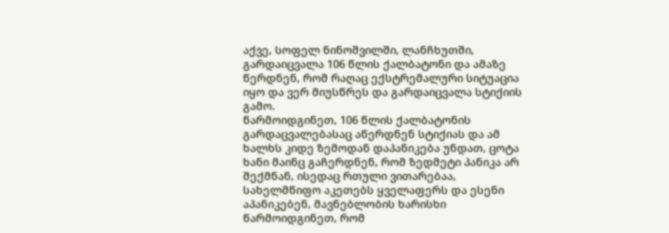აქვე, სოფელ ნინოშვილში, ლანჩხუთში, გარდაიცვალა 106 წლის ქალბატონი და ამაზე წერდნენ, რომ რაღაც ექსტრემალური სიტუაცია იყო და ვერ მიუსწრეს და გარდაიცვალა სტიქიის გამო.
წარმოიდგინეთ, 106 წლის ქალბატონის გარდაცვალებასაც აწერდნენ სტიქიას და ამ ხალხს კიდე ზემოდან დაპანიკება უნდათ, ცოტა ხანი მაინც გაჩერდნენ, რომ ზედმეტი პანიკა არ შექმნან, ისედაც რთული ვითარებაა, სახელმწიფო აკეთებს ყველაფერს და ესენი აპანიკებენ, მავნებლობის ხარისხი წარმოიდგინეთ, რომ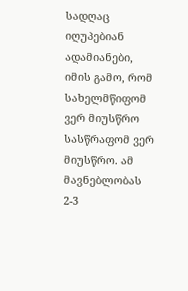სადღაც იღუპებიან ადამიანები, იმის გამო, რომ სახელმწიფომ ვერ მიუსწრო სასწრაფომ ვერ მიუსწრო. ამ მავნებლობას 2-3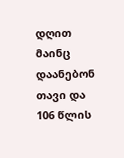დღით მაინც დაანებონ თავი და 106 წლის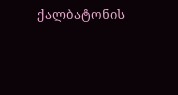ქალბატონის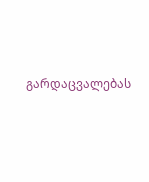გარდაცვალებას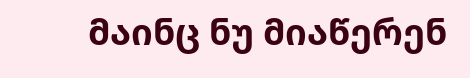მაინც ნუ მიაწერენ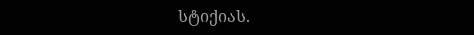სტიქიას.